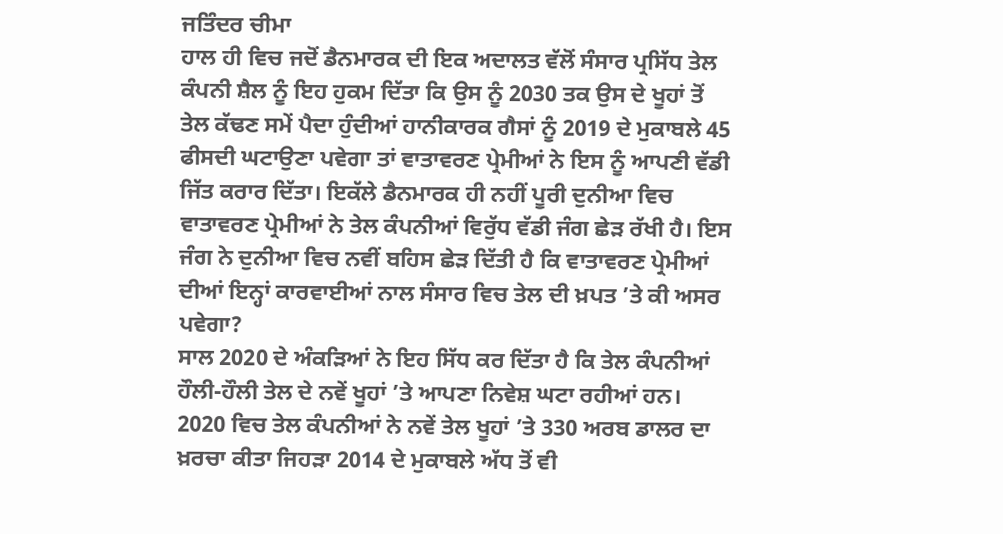ਜਤਿੰਦਰ ਚੀਮਾ
ਹਾਲ ਹੀ ਵਿਚ ਜਦੋਂ ਡੈਨਮਾਰਕ ਦੀ ਇਕ ਅਦਾਲਤ ਵੱਲੋਂ ਸੰਸਾਰ ਪ੍ਰਸਿੱਧ ਤੇਲ ਕੰਪਨੀ ਸ਼ੈਲ ਨੂੰ ਇਹ ਹੁਕਮ ਦਿੱਤਾ ਕਿ ਉਸ ਨੂੰ 2030 ਤਕ ਉਸ ਦੇ ਖੂਹਾਂ ਤੋਂ ਤੇਲ ਕੱਢਣ ਸਮੇਂ ਪੈਦਾ ਹੁੰਦੀਆਂ ਹਾਨੀਕਾਰਕ ਗੈਸਾਂ ਨੂੰ 2019 ਦੇ ਮੁਕਾਬਲੇ 45 ਫੀਸਦੀ ਘਟਾਉਣਾ ਪਵੇਗਾ ਤਾਂ ਵਾਤਾਵਰਣ ਪ੍ਰੇਮੀਆਂ ਨੇ ਇਸ ਨੂੰ ਆਪਣੀ ਵੱਡੀ ਜਿੱਤ ਕਰਾਰ ਦਿੱਤਾ। ਇਕੱਲੇ ਡੈਨਮਾਰਕ ਹੀ ਨਹੀਂ ਪੂਰੀ ਦੁਨੀਆ ਵਿਚ ਵਾਤਾਵਰਣ ਪ੍ਰੇਮੀਆਂ ਨੇ ਤੇਲ ਕੰਪਨੀਆਂ ਵਿਰੁੱਧ ਵੱਡੀ ਜੰਗ ਛੇੜ ਰੱਖੀ ਹੈ। ਇਸ ਜੰਗ ਨੇ ਦੁਨੀਆ ਵਿਚ ਨਵੀਂ ਬਹਿਸ ਛੇੜ ਦਿੱਤੀ ਹੈ ਕਿ ਵਾਤਾਵਰਣ ਪ੍ਰੇਮੀਆਂ ਦੀਆਂ ਇਨ੍ਹਾਂ ਕਾਰਵਾਈਆਂ ਨਾਲ ਸੰਸਾਰ ਵਿਚ ਤੇਲ ਦੀ ਖ਼ਪਤ ’ਤੇ ਕੀ ਅਸਰ ਪਵੇਗਾ?
ਸਾਲ 2020 ਦੇ ਅੰਕੜਿਆਂ ਨੇ ਇਹ ਸਿੱਧ ਕਰ ਦਿੱਤਾ ਹੈ ਕਿ ਤੇਲ ਕੰਪਨੀਆਂ ਹੌਲੀ-ਹੌਲੀ ਤੇਲ ਦੇ ਨਵੇਂ ਖੂਹਾਂ ’ਤੇ ਆਪਣਾ ਨਿਵੇਸ਼ ਘਟਾ ਰਹੀਆਂ ਹਨ। 2020 ਵਿਚ ਤੇਲ ਕੰਪਨੀਆਂ ਨੇ ਨਵੇਂ ਤੇਲ ਖੂਹਾਂ ’ਤੇ 330 ਅਰਬ ਡਾਲਰ ਦਾ ਖ਼ਰਚਾ ਕੀਤਾ ਜਿਹੜਾ 2014 ਦੇ ਮੁਕਾਬਲੇ ਅੱਧ ਤੋਂ ਵੀ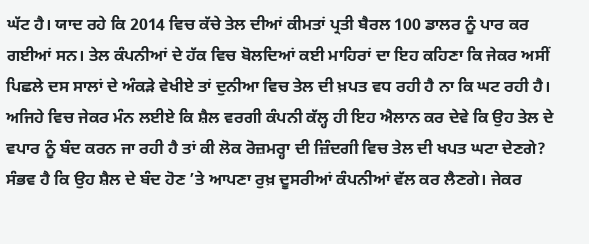ਘੱਟ ਹੈ। ਯਾਦ ਰਹੇ ਕਿ 2014 ਵਿਚ ਕੱਚੇ ਤੇਲ ਦੀਆਂ ਕੀਮਤਾਂ ਪ੍ਰਤੀ ਬੈਰਲ 100 ਡਾਲਰ ਨੂੰ ਪਾਰ ਕਰ ਗਈਆਂ ਸਨ। ਤੇਲ ਕੰਪਨੀਆਂ ਦੇ ਹੱਕ ਵਿਚ ਬੋਲਦਿਆਂ ਕਈ ਮਾਹਿਰਾਂ ਦਾ ਇਹ ਕਹਿਣਾ ਕਿ ਜੇਕਰ ਅਸੀਂ ਪਿਛਲੇ ਦਸ ਸਾਲਾਂ ਦੇ ਅੰਕੜੇ ਵੇਖੀਏ ਤਾਂ ਦੁਨੀਆ ਵਿਚ ਤੇਲ ਦੀ ਖ਼ਪਤ ਵਧ ਰਹੀ ਹੈ ਨਾ ਕਿ ਘਟ ਰਹੀ ਹੈ। ਅਜਿਹੇ ਵਿਚ ਜੇਕਰ ਮੰਨ ਲਈਏ ਕਿ ਸ਼ੈਲ ਵਰਗੀ ਕੰਪਨੀ ਕੱਲ੍ਹ ਹੀ ਇਹ ਐਲਾਨ ਕਰ ਦੇਵੇ ਕਿ ਉਹ ਤੇਲ ਦੇ ਵਪਾਰ ਨੂੰ ਬੰਦ ਕਰਨ ਜਾ ਰਹੀ ਹੈ ਤਾਂ ਕੀ ਲੋਕ ਰੋਜ਼ਮਰ੍ਹਾ ਦੀ ਜ਼ਿੰਦਗੀ ਵਿਚ ਤੇਲ ਦੀ ਖਪਤ ਘਟਾ ਦੇਣਗੇ? ਸੰਭਵ ਹੈ ਕਿ ਉਹ ਸ਼ੈਲ ਦੇ ਬੰਦ ਹੋਣ ’ਤੇ ਆਪਣਾ ਰੁਖ਼ ਦੂਸਰੀਆਂ ਕੰਪਨੀਆਂ ਵੱਲ ਕਰ ਲੈਣਗੇ। ਜੇਕਰ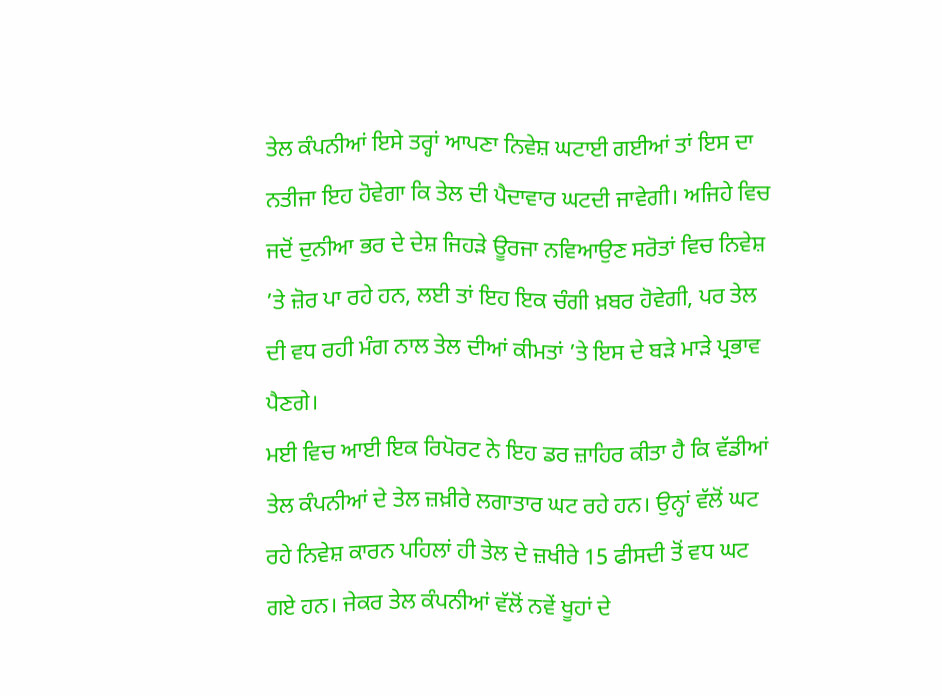ਤੇਲ ਕੰਪਨੀਆਂ ਇਸੇ ਤਰ੍ਹਾਂ ਆਪਣਾ ਨਿਵੇਸ਼ ਘਟਾਈ ਗਈਆਂ ਤਾਂ ਇਸ ਦਾ ਨਤੀਜਾ ਇਹ ਹੋਵੇਗਾ ਕਿ ਤੇਲ ਦੀ ਪੈਦਾਵਾਰ ਘਟਦੀ ਜਾਵੇਗੀ। ਅਜਿਹੇ ਵਿਚ ਜਦੋਂ ਦੁਨੀਆ ਭਰ ਦੇ ਦੇਸ਼ ਜਿਹੜੇ ਊਰਜਾ ਨਵਿਆਉਣ ਸਰੋਤਾਂ ਵਿਚ ਨਿਵੇਸ਼ ’ਤੇ ਜ਼ੋਰ ਪਾ ਰਹੇ ਹਨ, ਲਈ ਤਾਂ ਇਹ ਇਕ ਚੰਗੀ ਖ਼ਬਰ ਹੋਵੇਗੀ, ਪਰ ਤੇਲ ਦੀ ਵਧ ਰਹੀ ਮੰਗ ਨਾਲ ਤੇਲ ਦੀਆਂ ਕੀਮਤਾਂ ’ਤੇ ਇਸ ਦੇ ਬੜੇ ਮਾੜੇ ਪ੍ਰਭਾਵ ਪੈਣਗੇ।
ਮਈ ਵਿਚ ਆਈ ਇਕ ਰਿਪੋਰਟ ਨੇ ਇਹ ਡਰ ਜ਼ਾਹਿਰ ਕੀਤਾ ਹੈ ਕਿ ਵੱਡੀਆਂ ਤੇਲ ਕੰਪਨੀਆਂ ਦੇ ਤੇਲ ਜ਼ਖ਼ੀਰੇ ਲਗਾਤਾਰ ਘਟ ਰਹੇ ਹਨ। ਉਨ੍ਹਾਂ ਵੱਲੋਂ ਘਟ ਰਹੇ ਨਿਵੇਸ਼ ਕਾਰਨ ਪਹਿਲਾਂ ਹੀ ਤੇਲ ਦੇ ਜ਼ਖੀਰੇ 15 ਫੀਸਦੀ ਤੋਂ ਵਧ ਘਟ ਗਏ ਹਨ। ਜੇਕਰ ਤੇਲ ਕੰਪਨੀਆਂ ਵੱਲੋਂ ਨਵੇਂ ਖੂਹਾਂ ਦੇ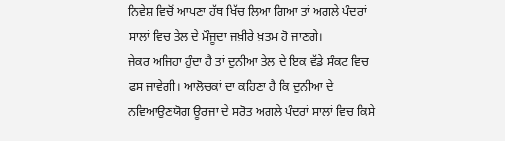ਨਿਵੇਸ਼ ਵਿਚੋਂ ਆਪਣਾ ਹੱਥ ਖਿੱਚ ਲਿਆ ਗਿਆ ਤਾਂ ਅਗਲੇ ਪੰਦਰਾਂ ਸਾਲਾਂ ਵਿਚ ਤੇਲ ਦੇ ਮੌਜੂਦਾ ਜਖ਼ੀਰੇ ਖ਼ਤਮ ਹੋ ਜਾਣਗੇ।
ਜੇਕਰ ਅਜਿਹਾ ਹੁੰਦਾ ਹੈ ਤਾਂ ਦੁਨੀਆ ਤੇਲ ਦੇ ਇਕ ਵੱਡੇ ਸੰਕਟ ਵਿਚ ਫਸ ਜਾਵੇਗੀ। ਆਲੋਚਕਾਂ ਦਾ ਕਹਿਣਾ ਹੈ ਕਿ ਦੁਨੀਆ ਦੇ ਨਵਿਆਉਣਯੋਗ ਊਰਜਾ ਦੇ ਸਰੋਤ ਅਗਲੇ ਪੰਦਰਾਂ ਸਾਲਾਂ ਵਿਚ ਕਿਸੇ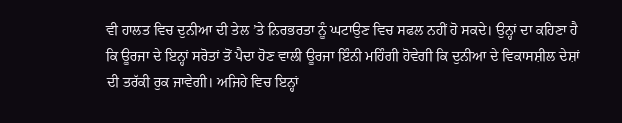ਵੀ ਹਾਲਤ ਵਿਚ ਦੁਨੀਆ ਦੀ ਤੇਲ ’ਤੇ ਨਿਰਭਰਤਾ ਨੂੰ ਘਟਾਉਣ ਵਿਚ ਸਫਲ ਨਹੀਂ ਹੋ ਸਕਦੇ। ਉਨ੍ਹਾਂ ਦਾ ਕਹਿਣਾ ਹੈ ਕਿ ਊਰਜਾ ਦੇ ਇਨ੍ਹਾਂ ਸਰੋਤਾਂ ਤੋਂ ਪੈਦਾ ਹੋਣ ਵਾਲੀ ਊਰਜਾ ਇੰਨੀ ਮਹਿੰਗੀ ਹੋਵੇਗੀ ਕਿ ਦੁਨੀਆ ਦੇ ਵਿਕਾਸਸ਼ੀਲ ਦੇਸ਼ਾਂ ਦੀ ਤਰੱਕੀ ਰੁਕ ਜਾਵੇਗੀ। ਅਜਿਹੇ ਵਿਚ ਇਨ੍ਹਾਂ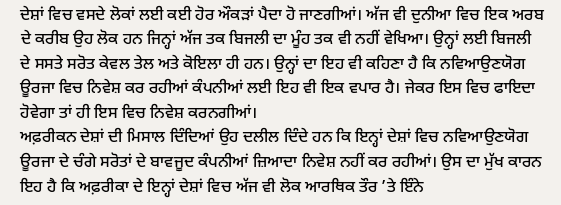ਦੇਸ਼ਾਂ ਵਿਚ ਵਸਦੇ ਲੋਕਾਂ ਲਈ ਕਈ ਹੋਰ ਔਕੜਾਂ ਪੈਦਾ ਹੋ ਜਾਣਗੀਆਂ। ਅੱਜ ਵੀ ਦੁਨੀਆ ਵਿਚ ਇਕ ਅਰਬ ਦੇ ਕਰੀਬ ਉਹ ਲੋਕ ਹਨ ਜਿਨ੍ਹਾਂ ਅੱਜ ਤਕ ਬਿਜਲੀ ਦਾ ਮੂੰਹ ਤਕ ਵੀ ਨਹੀਂ ਵੇਖਿਆ। ਉਨ੍ਹਾਂ ਲਈ ਬਿਜਲੀ ਦੇ ਸਸਤੇ ਸਰੋਤ ਕੇਵਲ ਤੇਲ ਅਤੇ ਕੋਇਲਾ ਹੀ ਹਨ। ਉਨ੍ਹਾਂ ਦਾ ਇਹ ਵੀ ਕਹਿਣਾ ਹੈ ਕਿ ਨਵਿਆਉਣਯੋਗ ਊਰਜਾ ਵਿਚ ਨਿਵੇਸ਼ ਕਰ ਰਹੀਆਂ ਕੰਪਨੀਆਂ ਲਈ ਇਹ ਵੀ ਇਕ ਵਪਾਰ ਹੈ। ਜੇਕਰ ਇਸ ਵਿਚ ਫਾਇਦਾ ਹੋਵੇਗਾ ਤਾਂ ਹੀ ਇਸ ਵਿਚ ਨਿਵੇਸ਼ ਕਰਨਗੀਆਂ।
ਅਫ਼ਰੀਕਨ ਦੇਸ਼ਾਂ ਦੀ ਮਿਸਾਲ ਦਿੰਦਿਆਂ ਉਹ ਦਲੀਲ ਦਿੰਦੇ ਹਨ ਕਿ ਇਨ੍ਹਾਂ ਦੇਸ਼ਾਂ ਵਿਚ ਨਵਿਆਉਣਯੋਗ ਊਰਜਾ ਦੇ ਚੰਗੇ ਸਰੋਤਾਂ ਦੇ ਬਾਵਜੂਦ ਕੰਪਨੀਆਂ ਜ਼ਿਆਦਾ ਨਿਵੇਸ਼ ਨਹੀਂ ਕਰ ਰਹੀਆਂ। ਉਸ ਦਾ ਮੁੱਖ ਕਾਰਨ ਇਹ ਹੈ ਕਿ ਅਫ਼ਰੀਕਾ ਦੇ ਇਨ੍ਹਾਂ ਦੇਸ਼ਾਂ ਵਿਚ ਅੱਜ ਵੀ ਲੋਕ ਆਰਥਿਕ ਤੌਰ ’ਤੇ ਇੰਨੇ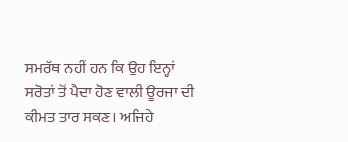ਸਮਰੱਥ ਨਹੀਂ ਹਨ ਕਿ ਉਹ ਇਨ੍ਹਾਂ ਸਰੋਤਾਂ ਤੋਂ ਪੈਦਾ ਹੋਣ ਵਾਲੀ ਊਰਜਾ ਦੀ ਕੀਮਤ ਤਾਰ ਸਕਣ। ਅਜਿਹੇ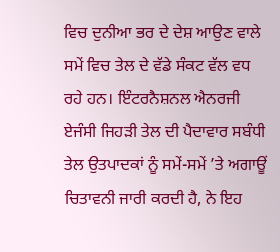ਵਿਚ ਦੁਨੀਆ ਭਰ ਦੇ ਦੇਸ਼ ਆਉਣ ਵਾਲੇ ਸਮੇਂ ਵਿਚ ਤੇਲ ਦੇ ਵੱਡੇ ਸੰਕਟ ਵੱਲ ਵਧ ਰਹੇ ਹਨ। ਇੰਟਰਨੈਸ਼ਨਲ ਐਨਰਜੀ ਏਜੰਸੀ ਜਿਹੜੀ ਤੇਲ ਦੀ ਪੈਦਾਵਾਰ ਸਬੰਧੀ ਤੇਲ ਉਤਪਾਦਕਾਂ ਨੂੰ ਸਮੇਂ-ਸਮੇਂ ’ਤੇ ਅਗਾਊਂ ਚਿਤਾਵਨੀ ਜਾਰੀ ਕਰਦੀ ਹੈ, ਨੇ ਇਹ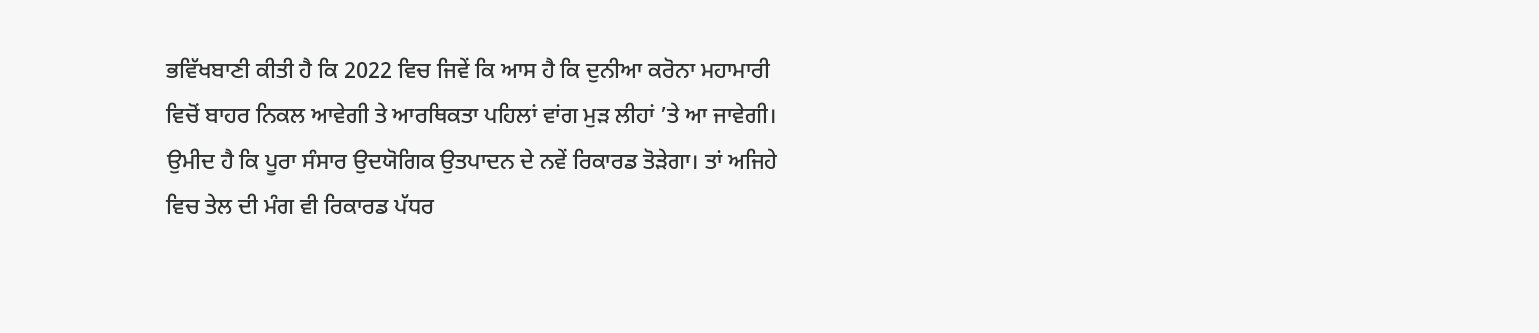ਭਵਿੱਖਬਾਣੀ ਕੀਤੀ ਹੈ ਕਿ 2022 ਵਿਚ ਜਿਵੇਂ ਕਿ ਆਸ ਹੈ ਕਿ ਦੁਨੀਆ ਕਰੋਨਾ ਮਹਾਮਾਰੀ ਵਿਚੋਂ ਬਾਹਰ ਨਿਕਲ ਆਵੇਗੀ ਤੇ ਆਰਥਿਕਤਾ ਪਹਿਲਾਂ ਵਾਂਗ ਮੁੜ ਲੀਹਾਂ ’ਤੇ ਆ ਜਾਵੇਗੀ। ਉਮੀਦ ਹੈ ਕਿ ਪੂਰਾ ਸੰਸਾਰ ਉਦਯੋਗਿਕ ਉਤਪਾਦਨ ਦੇ ਨਵੇਂ ਰਿਕਾਰਡ ਤੋੜੇਗਾ। ਤਾਂ ਅਜਿਹੇ ਵਿਚ ਤੇਲ ਦੀ ਮੰਗ ਵੀ ਰਿਕਾਰਡ ਪੱਧਰ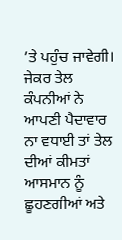’ਤੇ ਪਹੁੰਚ ਜਾਵੇਗੀ। ਜੇਕਰ ਤੇਲ ਕੰਪਨੀਆਂ ਨੇ ਆਪਣੀ ਪੈਦਾਵਾਰ ਨਾ ਵਧਾਈ ਤਾਂ ਤੇਲ ਦੀਆਂ ਕੀਮਤਾਂ ਆਸਮਾਨ ਨੂੰ ਛੂਹਣਗੀਆਂ ਅਤੇ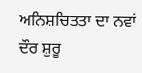ਅਨਿਸ਼ਚਿਤਤਾ ਦਾ ਨਵਾਂ ਦੌਰ ਸ਼ੁਰੂ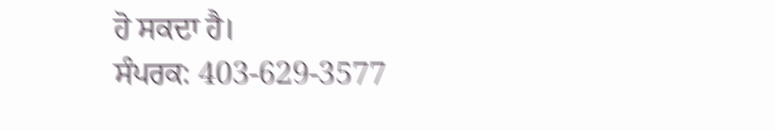ਹੋ ਸਕਦਾ ਹੈ।
ਸੰਪਰਕ: 403-629-3577